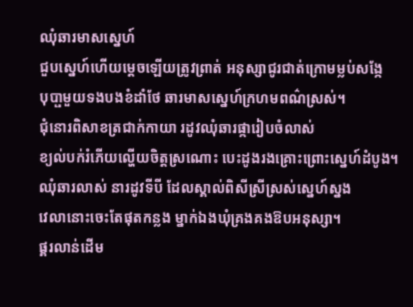ឈុំឆារមាសស្នេហ៍
ជួបស្នេហ៍ហើយម្តេចឡើយត្រូវព្រាត់ អនុស្សាជូរជាត់ក្រោមម្លប់សង្កែ
បុបា្ផមួយទងបងខំដាំថែ ឆារមាសស្នេហ៍ក្រហមពណ៌ស្រស់។
ជុំនោរពិសាខត្រជាក់កាយា រដូវឈុំឆារផ្ការៀបចំលាស់
ខ្យល់បក់រំភើយល្ហើយចិត្តស្រណោះ បេះដូងរងគ្រោះព្រោះស្នេហ៍ដំបូង។
ឈុំឆារលាស់ នារដូវទីបី ដែលស្គាល់ពិសីស្រីស្រស់ស្នេហ៍ស្នង
វេលានោះចេះតែផុតកន្លង ម្នាក់ឯងឃុំគ្រងគងឱបអនុស្សា។
ផ្គរលាន់ដើម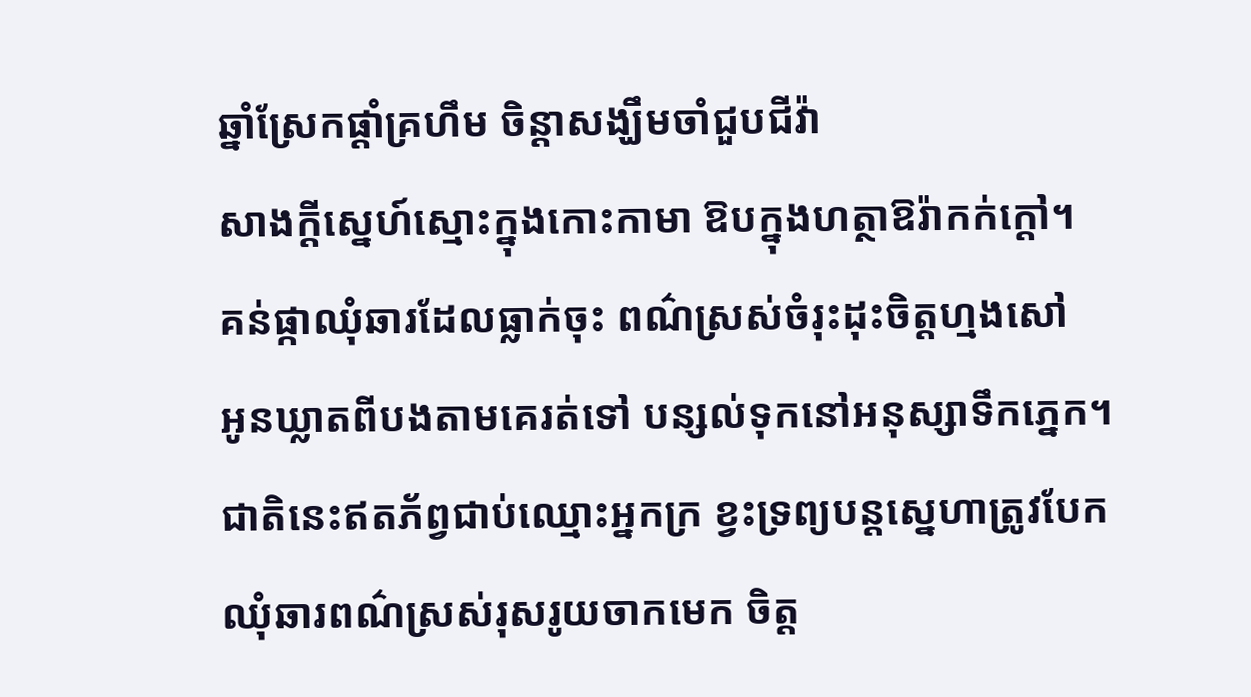ឆ្នាំស្រែកផ្តាំគ្រហឹម ចិន្តាសង្ឃឹមចាំជួបជីវ៉ា
សាងក្តីស្នេហ៍ស្មោះក្នុងកោះកាមា ឱបក្នុងហត្ថាឱរ៉ាកក់ក្តៅ។
គន់ផ្កាឈុំឆារដែលធ្លាក់ចុះ ពណ៌ស្រស់ចំរុះដុះចិត្តហ្មងសៅ
អូនឃ្លាតពីបងតាមគេរត់ទៅ បន្សល់ទុកនៅអនុស្សាទឹកភ្នេក។
ជាតិនេះឥតភ័ព្វជាប់ឈ្មោះអ្នកក្រ ខ្វះទ្រព្យបន្តស្នេហាត្រូវបែក
ឈុំឆារពណ៌ស្រស់រុសរូយចាកមេក ចិត្ត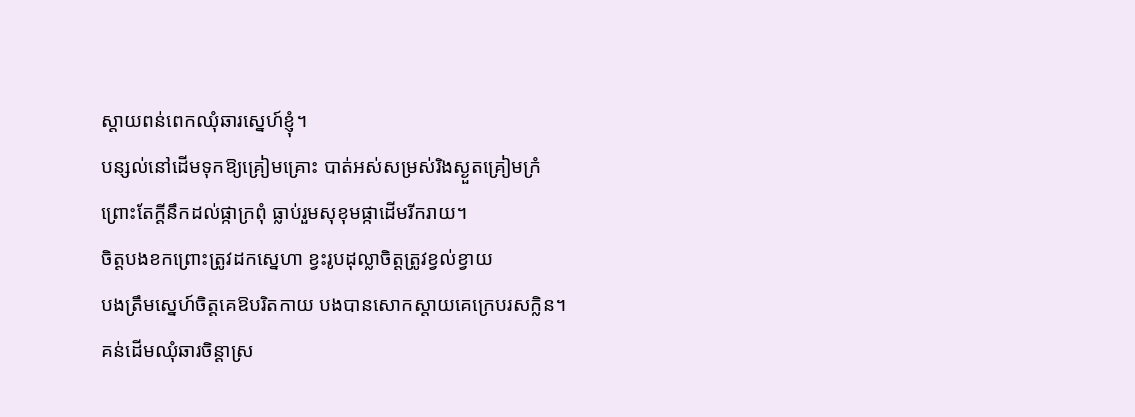ស្តាយពន់ពេកឈុំឆារស្នេហ៍ខ្ញុំ។
បន្សល់នៅដើមទុកឱ្យគ្រៀមគ្រោះ បាត់អស់សម្រស់រិងស្ងួតគ្រៀមក្រំ
ព្រោះតែក្តីនឹកដល់ផ្កាក្រពុំ ធ្លាប់រួមសុខុមផ្កាដើមរីករាយ។
ចិត្តបងខកព្រោះត្រូវដកស្នេហា ខ្វះរូបដុល្លាចិត្តត្រូវខ្វល់ខ្វាយ
បងត្រឹមស្នេហ៍ចិត្តគេឱបរិតកាយ បងបានសោកស្តាយគេក្រេបរសក្លិន។
គន់ដើមឈុំឆារចិន្តាស្រ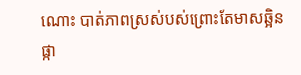ណោះ បាត់ភាពស្រស់បស់ព្រោះតែមាសឆ្អិន
ផ្កា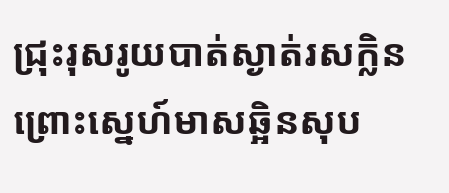ជ្រុះរុសរូយបាត់ស្ងាត់រសក្លិន ព្រោះស្នេហ៍មាសឆ្អិនសុប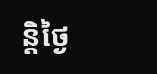ន្តិថ្ងៃ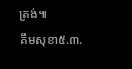ត្រង់៕
គឹមសុខា៥.៣.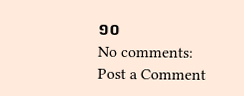១០
No comments:
Post a Comment